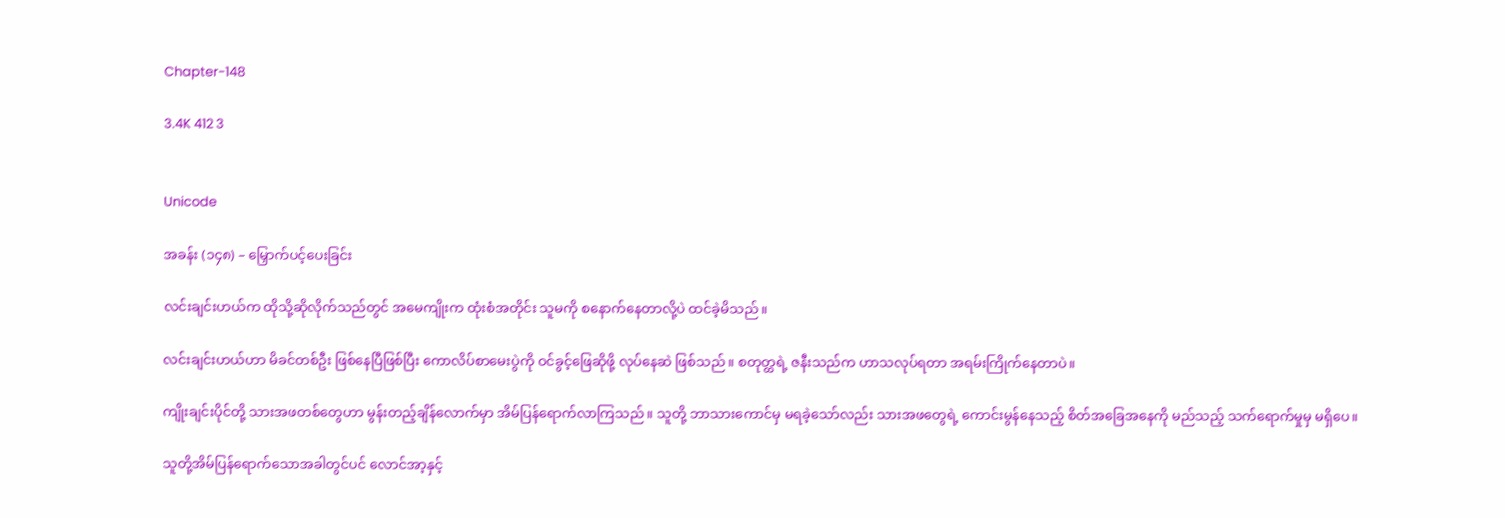Chapter-148

3.4K 412 3


Unicode

အခန်း (၁၄၈) – မြှောက်ပင့်ပေးခြင်း

လင်းချင်းဟယ်က ထိုသို့ဆိုလိုက်သည်တွင် အမေကျိုးက ထုံးစံအတိုင်း သူမကို စနောက်နေတာလို့ပဲ ထင်ခဲ့မိသည်။

လင်းချင်းဟယ်ဟာ မိခင်တစ်ဦး ဖြစ်နေပြီဖြစ်ပြီး ကောလိပ်စာမေးပွဲကို ဝင်ခွင့်ဖြေဆိုဖို့ လုပ်နေဆဲ ဖြစ်သည်။ စတုတ္ထရဲ့ ဇနီးသည်က ဟာသလုပ်ရတာ အရမ်းကြိုက်နေတာပဲ။

ကျိုးချင်းပိုင်တို့ သားအဖတစ်တွေဟာ မွန်းတည့်ချိန်လောက်မှာ အိမ်ပြန်ရောက်လာကြသည်။ သူတို့ ဘာသားကောင်မှ မရခဲ့သော်လည်း သားအဖတွေရဲ့ ကောင်းမွန်နေသည့် စိတ်အခြေအနေကို မည်သည့် သက်ရောက်မှုမှ မရှိပေ။

သူတို့အိမ်ပြန်ရောက်သောအခါတွင်ပင် လောင်အာ့နှင့်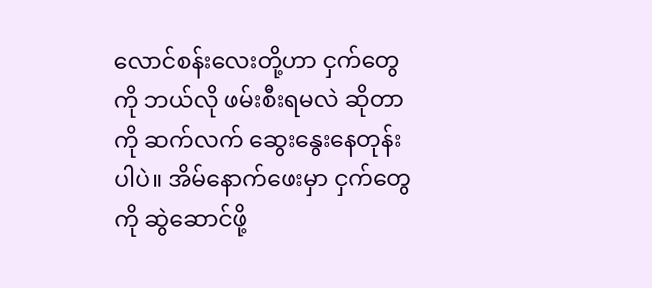လောင်စန်းလေးတို့ဟာ ငှက်တွေကို ဘယ်လို ဖမ်းစီးရမလဲ ဆိုတာကို ဆက်လက် ဆွေးနွေးနေတုန်းပါပဲ။ အိမ်နောက်ဖေးမှာ ငှက်တွေကို ဆွဲဆောင်ဖို့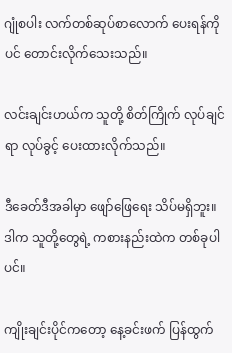ဂျုံစပါး လက်တစ်ဆုပ်စာလောက် ပေးရန်ကိုပင် တောင်းလိုက်သေးသည်။

လင်းချင်းဟယ်က သူတို့ စိတ်ကြိုက် လုပ်ချင်ရာ လုပ်ခွင့် ပေးထားလိုက်သည်။

ဒီခေတ်ဒီအခါမှာ ဖျော်ဖြေရေး သိပ်မရှိဘူး။ ဒါက သူတို့တွေရဲ့ ကစားနည်းထဲက တစ်ခုပါပင်။

ကျိုးချင်းပိုင်ကတော့ နေ့ခင်းဖက် ပြန်ထွက်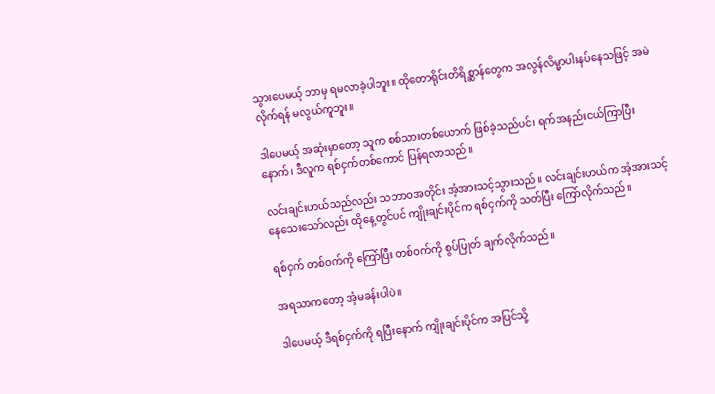သွားပေမယ့် ဘာမှ ရမလာခဲ့ပါဘူး။ ထိုတောရိုင်းတိရိစ္ဆာန်တွေက အလွန်လိမ္မာပါးနပ်နေသဖြင့် အမဲလိုက်ရန် မလွယ်ကူဘူး။

ဒါပေမယ့် အဆုံးမှာတော့ သူက စစ်သားတစ်ယောက် ဖြစ်ခဲ့သည်ပင်၊ ရက်အနည်းငယ်ကြာပြီးနောက်၊ ဒီလူက ရစ်ငှက်တစ်ကောင် ပြန်ရလာသည်။

လင်းချင်းဟယ်သည်လည်း သဘာဝအတိုင်း အံ့အားသင့်သွားသည်။ လင်းချင်းဟယ်က အံ့အားသင့်နေသေးသော်လည်း ထိုနေ့တွင်ပင် ကျိုးချင်းပိုင်က ရစ်ငှက်ကို သတ်ပြီး ကြော်လိုက်သည်။

ရစ်ငှက် တစ်ဝက်ကို ကြော်ပြီး တစ်ဝက်ကို စွပ်ပြုတ် ချက်လိုက်သည်။

အရသာကတော့ အံ့မခန်းပါပဲ။

ဒါပေမယ့် ဒီရစ်ငှက်ကို ရပြီးနောက် ကျိုးချင်းပိုင်က အပြင်သို့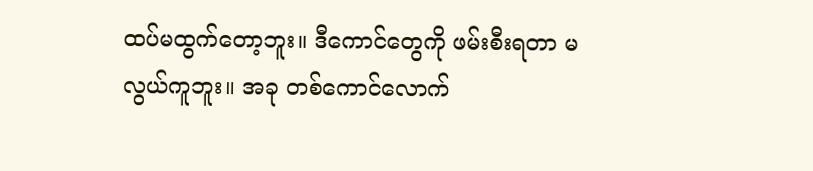ထပ်မထွက်တော့ဘူး။ ဒီကောင်တွေကို ဖမ်းစီးရတာ မလွယ်ကူဘူး။ အခု တစ်ကောင်လောက်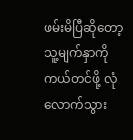ဖမ်းမိပြီဆိုတော့ သူ့မျက်နှာကို ကယ်တင်ဖို့ လုံလောက်သွား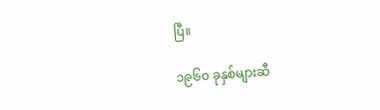ပြီ။

၁၉၆၀ ခုနှစ်များဆီ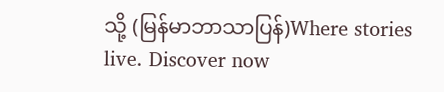သို့ (မြန်မာဘာသာပြန်)Where stories live. Discover now